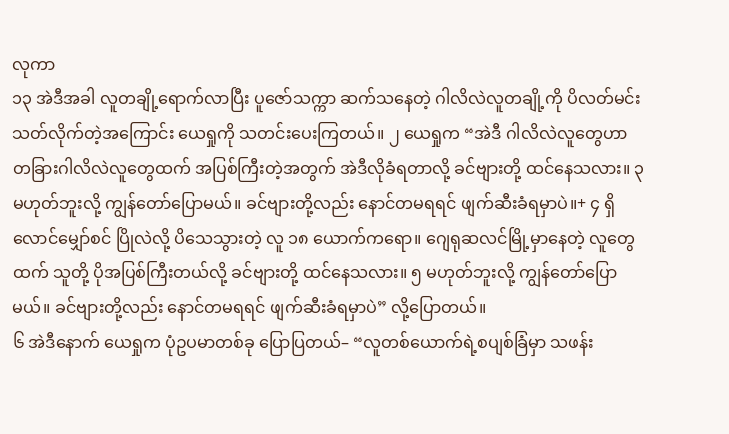လုကာ
၁၃ အဲဒီအခါ လူတချို့ရောက်လာပြီး ပူဇော်သက္ကာ ဆက်သနေတဲ့ ဂါလိလဲလူတချို့ကို ပိလတ်မင်း သတ်လိုက်တဲ့အကြောင်း ယေရှုကို သတင်းပေးကြတယ်။ ၂ ယေရှုက “အဲဒီ ဂါလိလဲလူတွေဟာ တခြားဂါလိလဲလူတွေထက် အပြစ်ကြီးတဲ့အတွက် အဲဒီလိုခံရတာလို့ ခင်ဗျားတို့ ထင်နေသလား။ ၃ မဟုတ်ဘူးလို့ ကျွန်တော်ပြောမယ်။ ခင်ဗျားတို့လည်း နောင်တမရရင် ဖျက်ဆီးခံရမှာပဲ။+ ၄ ရှိလောင်မျှော်စင် ပြိုလဲလို့ ပိသေသွားတဲ့ လူ ၁၈ ယောက်ကရော။ ဂျေရုဆလင်မြို့မှာနေတဲ့ လူတွေထက် သူတို့ ပိုအပြစ်ကြီးတယ်လို့ ခင်ဗျားတို့ ထင်နေသလား။ ၅ မဟုတ်ဘူးလို့ ကျွန်တော်ပြောမယ်။ ခင်ဗျားတို့လည်း နောင်တမရရင် ဖျက်ဆီးခံရမှာပဲ” လို့ပြောတယ်။
၆ အဲဒီနောက် ယေရှုက ပုံဥပမာတစ်ခု ပြောပြတယ်– “လူတစ်ယောက်ရဲ့စပျစ်ခြံမှာ သဖန်း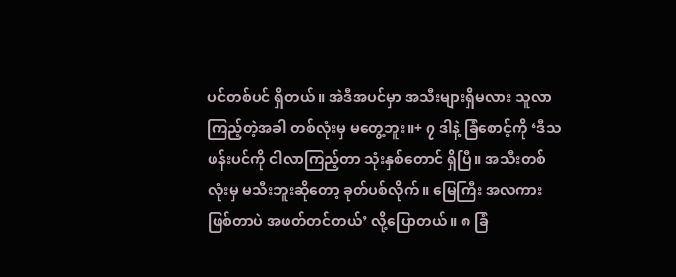ပင်တစ်ပင် ရှိတယ်။ အဲဒီအပင်မှာ အသီးများရှိမလား သူလာကြည့်တဲ့အခါ တစ်လုံးမှ မတွေ့ဘူး။+ ၇ ဒါနဲ့ ခြံစောင့်ကို ‘ဒီသဖန်းပင်ကို ငါလာကြည့်တာ သုံးနှစ်တောင် ရှိပြီ။ အသီးတစ်လုံးမှ မသီးဘူးဆိုတော့ ခုတ်ပစ်လိုက်။ မြေကြီး အလကားဖြစ်တာပဲ အဖတ်တင်တယ်’ လို့ပြောတယ်။ ၈ ခြံ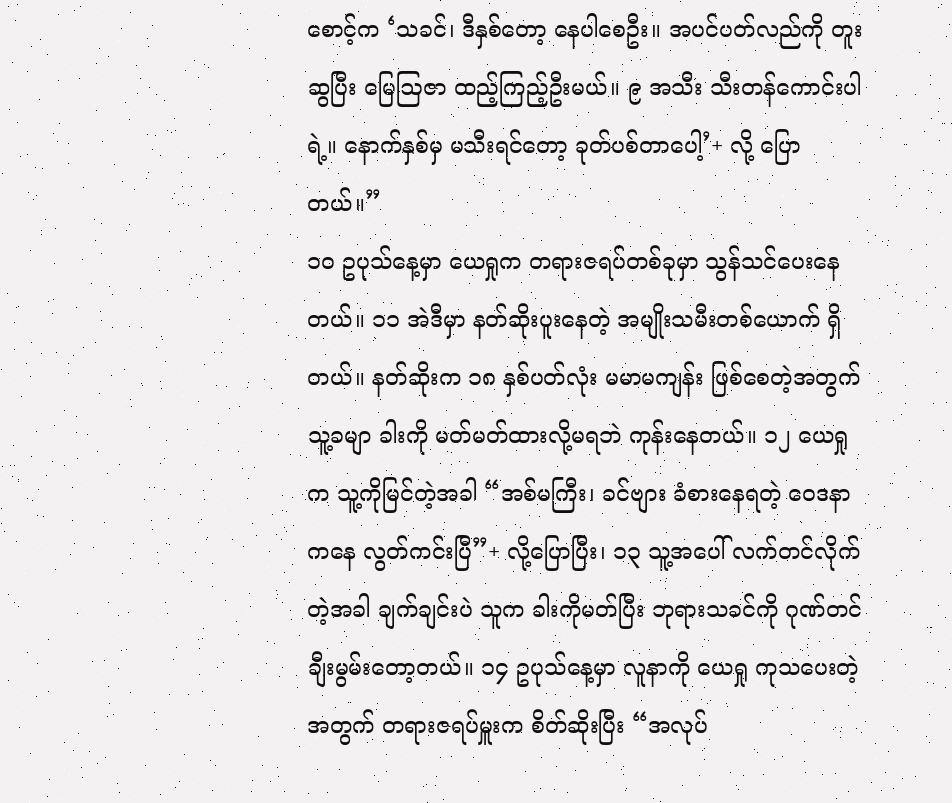စောင့်က ‘သခင်၊ ဒီနှစ်တော့ နေပါစေဦး။ အပင်ပတ်လည်ကို တူးဆွပြီး မြေဩဇာ ထည့်ကြည့်ဦးမယ်။ ၉ အသီး သီးတန်ကောင်းပါရဲ့။ နောက်နှစ်မှ မသီးရင်တော့ ခုတ်ပစ်တာပေါ့’+ လို့ ပြောတယ်။”
၁၀ ဥပုသ်နေ့မှာ ယေရှုက တရားဇရပ်တစ်ခုမှာ သွန်သင်ပေးနေတယ်။ ၁၁ အဲဒီမှာ နတ်ဆိုးပူးနေတဲ့ အမျိုးသမီးတစ်ယောက် ရှိတယ်။ နတ်ဆိုးက ၁၈ နှစ်ပတ်လုံး မမာမကျန်း ဖြစ်စေတဲ့အတွက် သူ့ခမျာ ခါးကို မတ်မတ်ထားလို့မရဘဲ ကုန်းနေတယ်။ ၁၂ ယေရှုက သူ့ကိုမြင်တဲ့အခါ “အစ်မကြီး၊ ခင်ဗျား ခံစားနေရတဲ့ ဝေဒနာကနေ လွတ်ကင်းပြီ”+ လို့ပြောပြီး၊ ၁၃ သူ့အပေါ် လက်တင်လိုက်တဲ့အခါ ချက်ချင်းပဲ သူက ခါးကိုမတ်ပြီး ဘုရားသခင်ကို ဂုဏ်တင်ချီးမွမ်းတော့တယ်။ ၁၄ ဥပုသ်နေ့မှာ လူနာကို ယေရှု ကုသပေးတဲ့အတွက် တရားဇရပ်မှူးက စိတ်ဆိုးပြီး “အလုပ်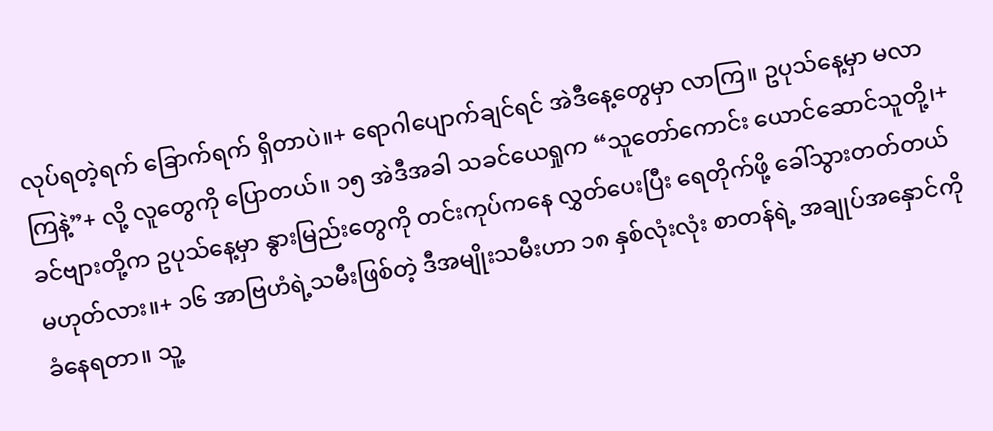လုပ်ရတဲ့ရက် ခြောက်ရက် ရှိတာပဲ။+ ရောဂါပျောက်ချင်ရင် အဲဒီနေ့တွေမှာ လာကြ။ ဥပုသ်နေ့မှာ မလာကြနဲ့”+ လို့ လူတွေကို ပြောတယ်။ ၁၅ အဲဒီအခါ သခင်ယေရှုက “သူတော်ကောင်း ယောင်ဆောင်သူတို့၊+ ခင်ဗျားတို့က ဥပုသ်နေ့မှာ နွားမြည်းတွေကို တင်းကုပ်ကနေ လွှတ်ပေးပြီး ရေတိုက်ဖို့ ခေါ်သွားတတ်တယ် မဟုတ်လား။+ ၁၆ အာဗြဟံရဲ့သမီးဖြစ်တဲ့ ဒီအမျိုးသမီးဟာ ၁၈ နှစ်လုံးလုံး စာတန်ရဲ့ အချုပ်အနှောင်ကို ခံနေရတာ။ သူ့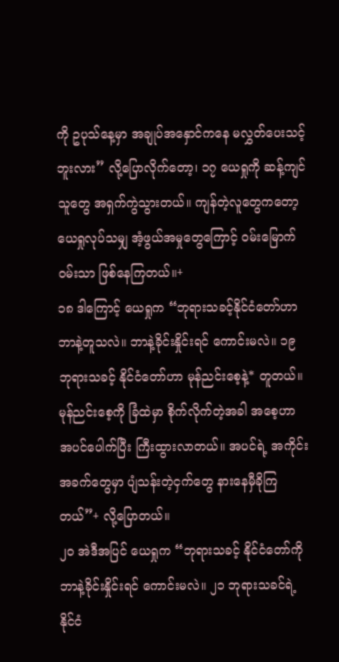ကို ဥပုသ်နေ့မှာ အချုပ်အနှောင်ကနေ မလွှတ်ပေးသင့်ဘူးလား” လို့ပြောလိုက်တော့၊ ၁၇ ယေရှုကို ဆန့်ကျင်သူတွေ အရှက်ကွဲသွားတယ်။ ကျန်တဲ့လူတွေကတော့ ယေရှုလုပ်သမျှ အံ့ဖွယ်အမှုတွေကြောင့် ဝမ်းမြောက်ဝမ်းသာ ဖြစ်နေကြတယ်။+
၁၈ ဒါကြောင့် ယေရှုက “ဘုရားသခင့်နိုင်ငံတော်ဟာ ဘာနဲ့တူသလဲ။ ဘာနဲ့ခိုင်းနှိုင်းရင် ကောင်းမလဲ။ ၁၉ ဘုရားသခင့် နိုင်ငံတော်ဟာ မုန်ညင်းစေ့နဲ့* တူတယ်။ မုန်ညင်းစေ့ကို ခြံထဲမှာ စိုက်လိုက်တဲ့အခါ အစေ့ဟာ အပင်ပေါက်ပြီး ကြီးထွားလာတယ်။ အပင်ရဲ့ အကိုင်းအခက်တွေမှာ ပျံသန်းတဲ့ငှက်တွေ နားနေမှီခိုကြတယ်”+ လို့ပြောတယ်။
၂၀ အဲဒီအပြင် ယေရှုက “ဘုရားသခင့် နိုင်ငံတော်ကို ဘာနဲ့ခိုင်းနှိုင်းရင် ကောင်းမလဲ။ ၂၁ ဘုရားသခင်ရဲ့နိုင်ငံ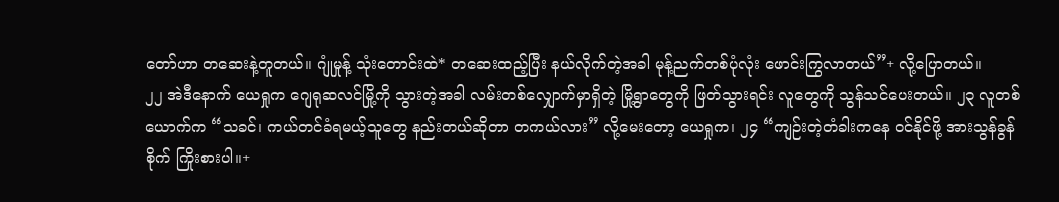တော်ဟာ တဆေးနဲ့တူတယ်။ ဂျုံမှုန့် သုံးတောင်းထဲ* တဆေးထည့်ပြီး နယ်လိုက်တဲ့အခါ မုန့်ညက်တစ်ပုံလုံး ဖောင်းကြွလာတယ်”+ လို့ပြောတယ်။
၂၂ အဲဒီနောက် ယေရှုက ဂျေရုဆလင်မြို့ကို သွားတဲ့အခါ လမ်းတစ်လျှောက်မှာရှိတဲ့ မြို့ရွာတွေကို ဖြတ်သွားရင်း လူတွေကို သွန်သင်ပေးတယ်။ ၂၃ လူတစ်ယောက်က “သခင်၊ ကယ်တင်ခံရမယ့်သူတွေ နည်းတယ်ဆိုတာ တကယ်လား” လို့မေးတော့ ယေရှုက၊ ၂၄ “ကျဉ်းတဲ့တံခါးကနေ ဝင်နိုင်ဖို့ အားသွန်ခွန်စိုက် ကြိုးစားပါ။+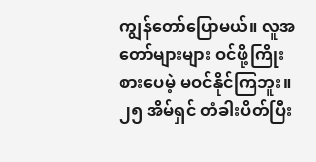ကျွန်တော်ပြောမယ်။ လူအတော်များများ ဝင်ဖို့ကြိုးစားပေမဲ့ မဝင်နိုင်ကြဘူး။ ၂၅ အိမ်ရှင် တံခါးပိတ်ပြီး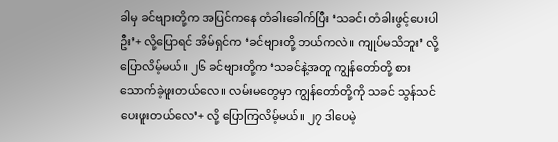ခါမှ ခင်ဗျားတို့က အပြင်ကနေ တံခါးခေါက်ပြီး ‘သခင်၊ တံခါးဖွင့်ပေးပါဦး’+ လို့ပြောရင် အိမ်ရှင်က ‘ခင်ဗျားတို့ ဘယ်ကလဲ။ ကျုပ်မသိဘူး’ လို့ပြောလိမ့်မယ်။ ၂၆ ခင်ဗျားတို့က ‘သခင်နဲ့အတူ ကျွန်တော်တို့ စားသောက်ခဲ့ဖူးတယ်လေ။ လမ်းမတွေမှာ ကျွန်တော်တို့ကို သခင် သွန်သင်ပေးဖူးတယ်လေ’+ လို့ ပြောကြလိမ့်မယ်။ ၂၇ ဒါပေမဲ့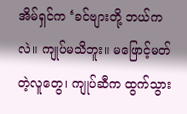အိမ်ရှင်က ‘ခင်ဗျားတို့ ဘယ်ကလဲ။ ကျုပ်မသိဘူး။ မဖြောင့်မတ်တဲ့လူတွေ၊ ကျုပ်ဆီက ထွက်သွား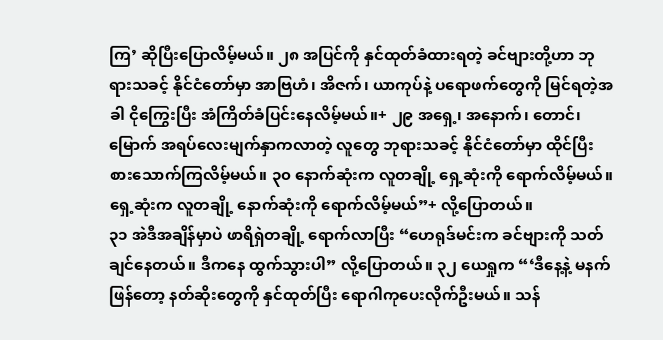ကြ’ ဆိုပြီးပြောလိမ့်မယ်။ ၂၈ အပြင်ကို နှင်ထုတ်ခံထားရတဲ့ ခင်ဗျားတို့ဟာ ဘုရားသခင့် နိုင်ငံတော်မှာ အာဗြဟံ၊ အိဇက်၊ ယာကုပ်နဲ့ ပရောဖက်တွေကို မြင်ရတဲ့အခါ ငိုကြွေးပြီး အံကြိတ်ခံပြင်းနေလိမ့်မယ်။+ ၂၉ အရှေ့၊ အနောက်၊ တောင်၊ မြောက် အရပ်လေးမျက်နှာကလာတဲ့ လူတွေ ဘုရားသခင့် နိုင်ငံတော်မှာ ထိုင်ပြီး စားသောက်ကြလိမ့်မယ်။ ၃၀ နောက်ဆုံးက လူတချို့ ရှေ့ဆုံးကို ရောက်လိမ့်မယ်။ ရှေ့ဆုံးက လူတချို့ နောက်ဆုံးကို ရောက်လိမ့်မယ်”+ လို့ပြောတယ်။
၃၁ အဲဒီအချိန်မှာပဲ ဖာရိရှဲတချို့ ရောက်လာပြီး “ဟေရုဒ်မင်းက ခင်ဗျားကို သတ်ချင်နေတယ်။ ဒီကနေ ထွက်သွားပါ” လို့ပြောတယ်။ ၃၂ ယေရှုက “‘ဒီနေ့နဲ့ မနက်ဖြန်တော့ နတ်ဆိုးတွေကို နှင်ထုတ်ပြီး ရောဂါကုပေးလိုက်ဦးမယ်။ သန်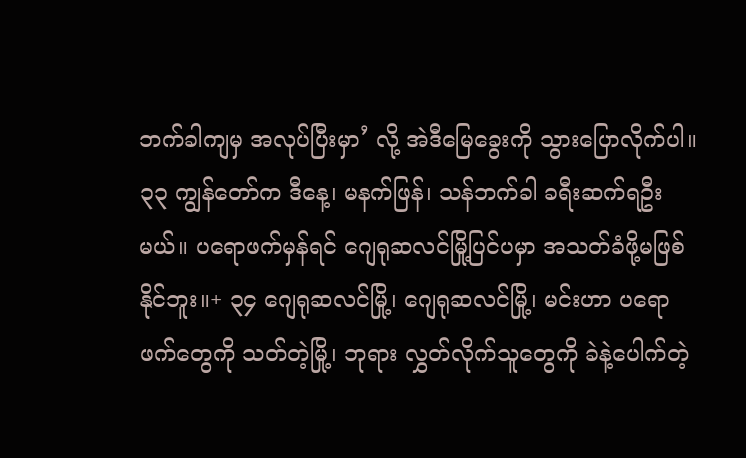ဘက်ခါကျမှ အလုပ်ပြီးမှာ’ လို့ အဲဒီမြေခွေးကို သွားပြောလိုက်ပါ။ ၃၃ ကျွန်တော်က ဒီနေ့၊ မနက်ဖြန်၊ သန်ဘက်ခါ ခရီးဆက်ရဦးမယ်။ ပရောဖက်မှန်ရင် ဂျေရုဆလင်မြို့ပြင်ပမှာ အသတ်ခံဖို့မဖြစ်နိုင်ဘူး။+ ၃၄ ဂျေရုဆလင်မြို့၊ ဂျေရုဆလင်မြို့၊ မင်းဟာ ပရောဖက်တွေကို သတ်တဲ့မြို့၊ ဘုရား လွှတ်လိုက်သူတွေကို ခဲနဲ့ပေါက်တဲ့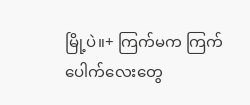မြို့ပဲ။+ ကြက်မက ကြက်ပေါက်လေးတွေ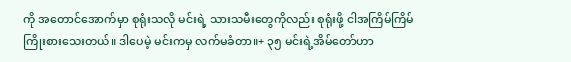ကို အတောင်အောက်မှာ စုရုံးသလို မင်းရဲ့ သားသမီးတွေကိုလည်း စုရုံးဖို့ ငါအကြိမ်ကြိမ် ကြိုးစားသေးတယ်။ ဒါပေမဲ့ မင်းကမှ လက်မခံတာ။+ ၃၅ မင်းရဲ့အိမ်တော်ဟာ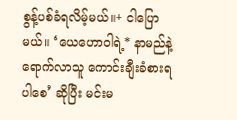စွန့်ပစ်ခံရလိမ့်မယ်။+ ငါပြောမယ်။ ‘ယေဟောဝါရဲ့* နာမည်နဲ့ ရောက်လာသူ ကောင်းချီးခံစားရပါစေ’ ဆိုပြီး မင်းမ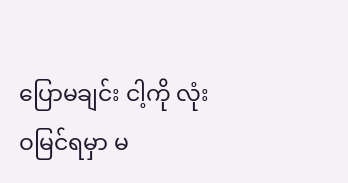ပြောမချင်း ငါ့ကို လုံးဝမြင်ရမှာ မ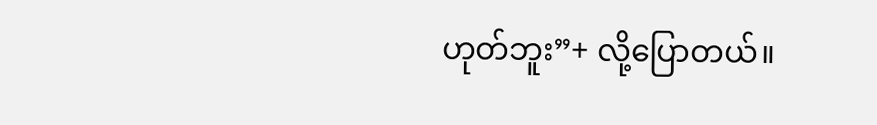ဟုတ်ဘူး”+ လို့ပြောတယ်။